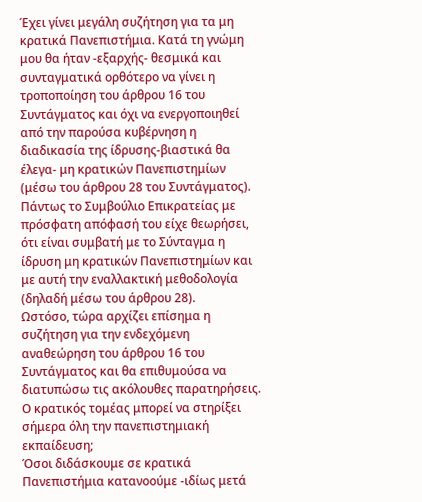Έχει γίνει μεγάλη συζήτηση για τα μη κρατικά Πανεπιστήμια. Κατά τη γνώμη μου θα ήταν -εξαρχής- θεσμικά και συνταγματικά ορθότερο να γίνει η τροποποίηση του άρθρου 16 του Συντάγματος και όχι να ενεργοποιηθεί από την παρούσα κυβέρνηση η διαδικασία της ίδρυσης-βιαστικά θα έλεγα- μη κρατικών Πανεπιστημίων (μέσω του άρθρου 28 του Συντάγματος).
Πάντως το Συμβούλιο Επικρατείας με πρόσφατη απόφασή του είχε θεωρήσει, ότι είναι συμβατή με το Σύνταγμα η ίδρυση μη κρατικών Πανεπιστημίων και με αυτή την εναλλακτική μεθοδολογία (δηλαδή μέσω του άρθρου 28).
Ωστόσο, τώρα αρχίζει επίσημα η συζήτηση για την ενδεχόμενη αναθεώρηση του άρθρου 16 του Συντάγματος και θα επιθυμούσα να διατυπώσω τις ακόλουθες παρατηρήσεις.
Ο κρατικός τομέας μπορεί να στηρίξει σήμερα όλη την πανεπιστημιακή εκπαίδευση;
Όσοι διδάσκουμε σε κρατικά Πανεπιστήμια κατανοούμε -ιδίως μετά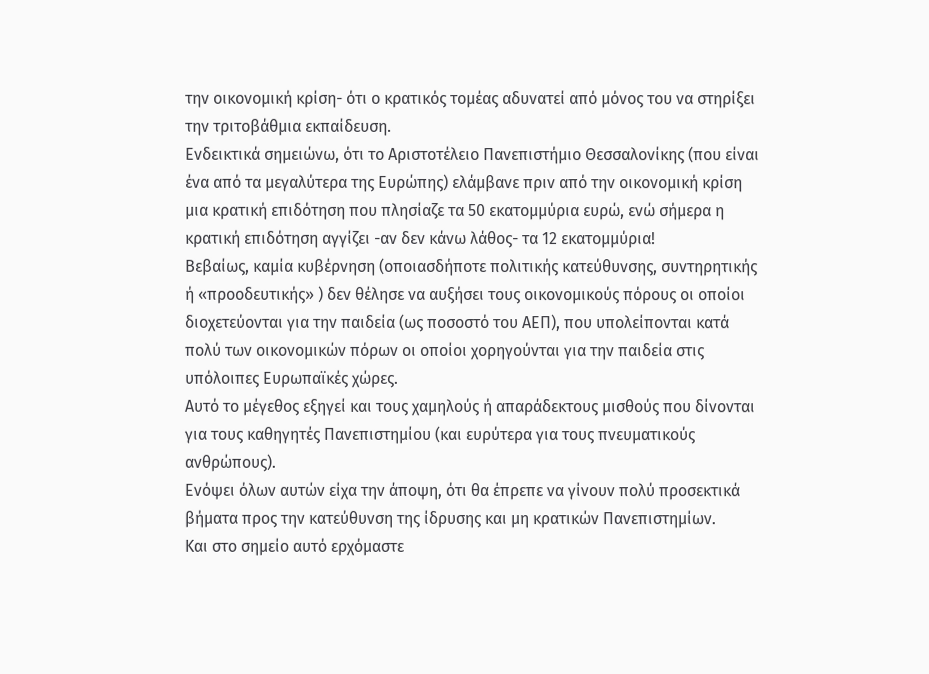την οικονομική κρίση- ότι ο κρατικός τομέας αδυνατεί από μόνος του να στηρίξει την τριτοβάθμια εκπαίδευση.
Ενδεικτικά σημειώνω, ότι το Αριστοτέλειο Πανεπιστήμιο Θεσσαλονίκης (που είναι ένα από τα μεγαλύτερα της Ευρώπης) ελάμβανε πριν από την οικονομική κρίση μια κρατική επιδότηση που πλησίαζε τα 50 εκατομμύρια ευρώ, ενώ σήμερα η κρατική επιδότηση αγγίζει -αν δεν κάνω λάθος- τα 12 εκατομμύρια!
Βεβαίως, καμία κυβέρνηση (οποιασδήποτε πολιτικής κατεύθυνσης, συντηρητικής ή «προοδευτικής» ) δεν θέλησε να αυξήσει τους οικονομικούς πόρους οι οποίοι διοχετεύονται για την παιδεία (ως ποσοστό του ΑΕΠ), που υπολείπονται κατά πολύ των οικονομικών πόρων οι οποίοι χορηγούνται για την παιδεία στις υπόλοιπες Ευρωπαϊκές χώρες.
Αυτό το μέγεθος εξηγεί και τους χαμηλούς ή απαράδεκτους μισθούς που δίνονται για τους καθηγητές Πανεπιστημίου (και ευρύτερα για τους πνευματικούς ανθρώπους).
Ενόψει όλων αυτών είχα την άποψη, ότι θα έπρεπε να γίνουν πολύ προσεκτικά βήματα προς την κατεύθυνση της ίδρυσης και μη κρατικών Πανεπιστημίων.
Και στο σημείο αυτό ερχόμαστε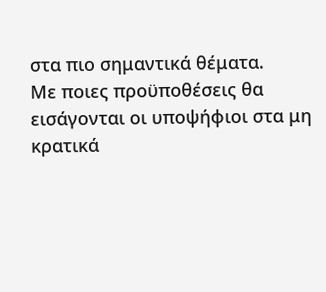στα πιο σημαντικά θέματα.
Με ποιες προϋποθέσεις θα εισάγονται οι υποψήφιοι στα μη κρατικά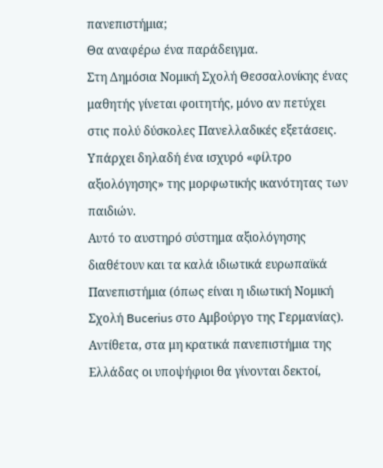πανεπιστήμια;
Θα αναφέρω ένα παράδειγμα.
Στη Δημόσια Νομική Σχολή Θεσσαλονίκης ένας μαθητής γίνεται φοιτητής, μόνο αν πετύχει στις πολύ δύσκολες Πανελλαδικές εξετάσεις. Υπάρχει δηλαδή ένα ισχυρό «φίλτρο αξιολόγησης» της μορφωτικής ικανότητας των παιδιών.
Αυτό το αυστηρό σύστημα αξιολόγησης διαθέτουν και τα καλά ιδιωτικά ευρωπαϊκά Πανεπιστήμια (όπως είναι η ιδιωτική Νομική Σχολή Bucerius στο Αμβούργο της Γερμανίας).
Αντίθετα, στα μη κρατικά πανεπιστήμια της Ελλάδας οι υποψήφιοι θα γίνονται δεκτοί,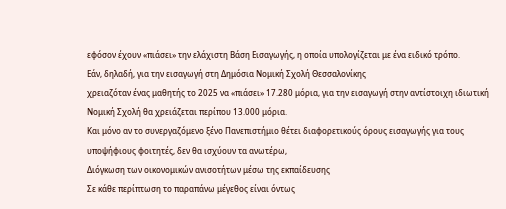εφόσον έχουν «πιάσει» την ελάχιστη Βάση Εισαγωγής, η οποία υπολογίζεται με ένα ειδικό τρόπο.
Εάν, δηλαδή, για την εισαγωγή στη Δημόσια Νομική Σχολή Θεσσαλονίκης
χρειαζόταν ένας μαθητής το 2025 να «πιάσει» 17.280 μόρια, για την εισαγωγή στην αντίστοιχη ιδιωτική Νομική Σχολή θα χρειάζεται περίπου 13.000 μόρια.
Και μόνο αν το συνεργαζόμενο ξένο Πανεπιστήμιο θέτει διαφορετικούς όρους εισαγωγής για τους υποψήφιους φοιτητές, δεν θα ισχύουν τα ανωτέρω,
Διόγκωση των οικονομικών ανισοτήτων μέσω της εκπαίδευσης
Σε κάθε περίπτωση το παραπάνω μέγεθος είναι όντως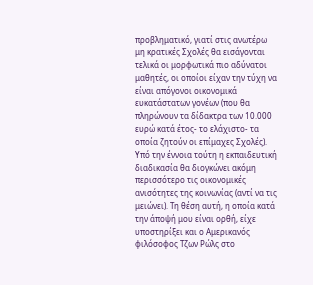προβληματικό, γιατί στις ανωτέρω μη κρατικές Σχολές θα εισάγονται τελικά οι μορφωτικά πιο αδύνατοι μαθητές, οι οποίοι είχαν την τύχη να είναι απόγονοι οικονομικά ευκατάστατων γονέων (που θα πληρώνουν τα δίδακτρα των 10.000 ευρώ κατά έτος- το ελάχιστο- τα οποία ζητούν οι επίμαχες Σχολές).
Υπό την έννοια τούτη η εκπαιδευτική διαδικασία θα διογκώνει ακόμη περισσότερο τις οικονομικές ανισότητες της κοινωνίας (αντί να τις μειώνει). Τη θέση αυτή, η οποία κατά την άποψή μου είναι ορθή, είχε υποστηρίξει και ο Αμερικανός φιλόσοφος Τζων Ρώλς στο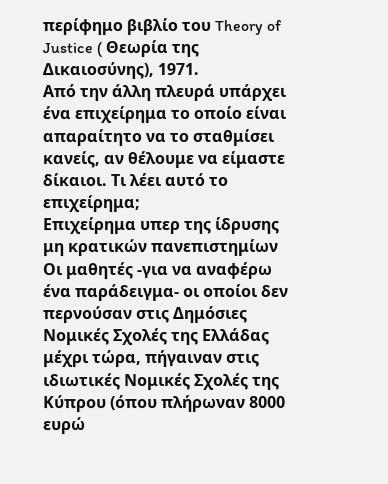περίφημο βιβλίο του Theory of Justice ( Θεωρία της Δικαιοσύνης), 1971.
Από την άλλη πλευρά υπάρχει ένα επιχείρημα το οποίο είναι απαραίτητο να το σταθμίσει κανείς, αν θέλουμε να είμαστε δίκαιοι. Τι λέει αυτό το επιχείρημα;
Επιχείρημα υπερ της ίδρυσης μη κρατικών πανεπιστημίων
Οι μαθητές -για να αναφέρω ένα παράδειγμα- οι οποίοι δεν περνούσαν στις Δημόσιες Νομικές Σχολές της Ελλάδας μέχρι τώρα, πήγαιναν στις ιδιωτικές Νομικές Σχολές της Κύπρου (όπου πλήρωναν 8000 ευρώ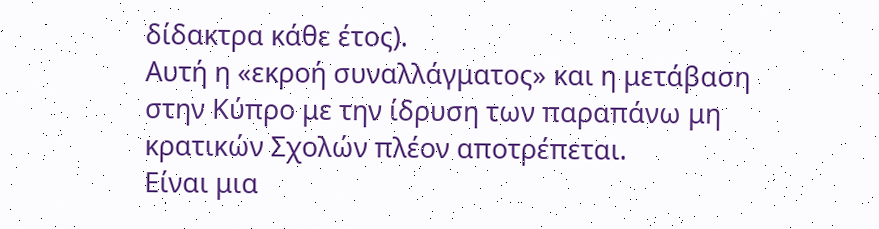δίδακτρα κάθε έτος).
Αυτή η «εκροή συναλλάγματος» και η μετάβαση στην Κύπρο με την ίδρυση των παραπάνω μη κρατικών Σχολών πλέον αποτρέπεται.
Είναι μια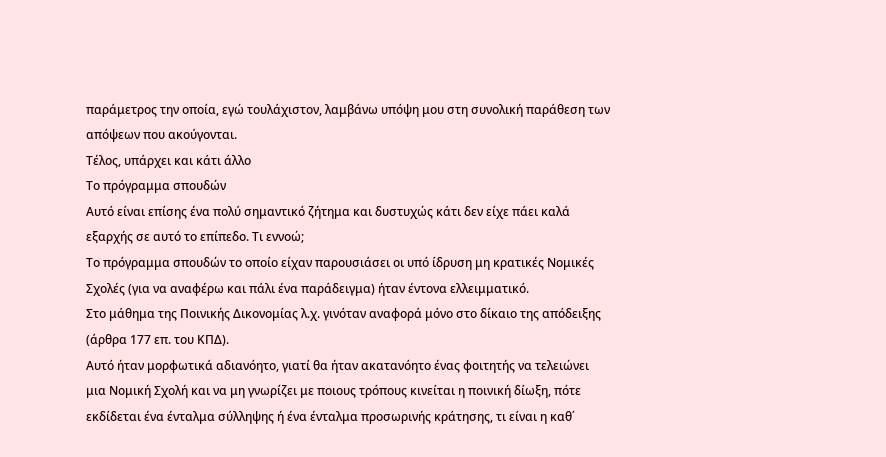παράμετρος την οποία, εγώ τουλάχιστον, λαμβάνω υπόψη μου στη συνολική παράθεση των απόψεων που ακούγονται.
Τέλος, υπάρχει και κάτι άλλο
Το πρόγραμμα σπουδών
Αυτό είναι επίσης ένα πολύ σημαντικό ζήτημα και δυστυχώς κάτι δεν είχε πάει καλά εξαρχής σε αυτό το επίπεδο. Τι εννοώ;
Το πρόγραμμα σπουδών το οποίο είχαν παρουσιάσει οι υπό ίδρυση μη κρατικές Νομικές Σχολές (για να αναφέρω και πάλι ένα παράδειγμα) ήταν έντονα ελλειμματικό.
Στο μάθημα της Ποινικής Δικονομίας λ.χ. γινόταν αναφορά μόνο στο δίκαιο της απόδειξης (άρθρα 177 επ. του ΚΠΔ).
Αυτό ήταν μορφωτικά αδιανόητο, γιατί θα ήταν ακατανόητο ένας φοιτητής να τελειώνει μια Νομική Σχολή και να μη γνωρίζει με ποιους τρόπους κινείται η ποινική δίωξη, πότε εκδίδεται ένα ένταλμα σύλληψης ή ένα ένταλμα προσωρινής κράτησης, τι είναι η καθ΄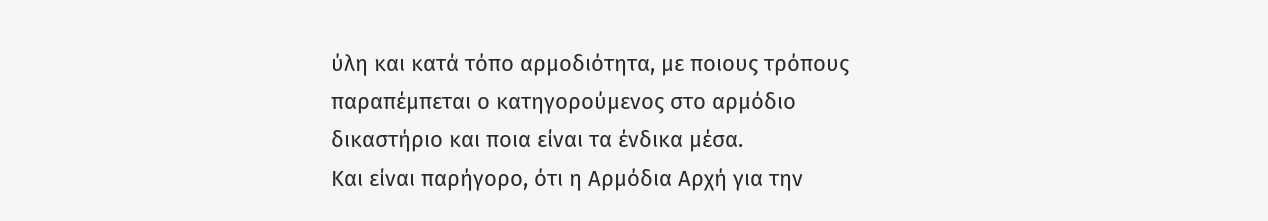ύλη και κατά τόπο αρμοδιότητα, με ποιους τρόπους παραπέμπεται ο κατηγορούμενος στο αρμόδιο δικαστήριο και ποια είναι τα ένδικα μέσα.
Και είναι παρήγορο, ότι η Αρμόδια Αρχή για την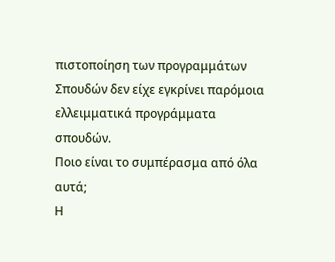πιστοποίηση των προγραμμάτων Σπουδών δεν είχε εγκρίνει παρόμοια ελλειμματικά προγράμματα σπουδών.
Ποιο είναι το συμπέρασμα από όλα αυτά;
Η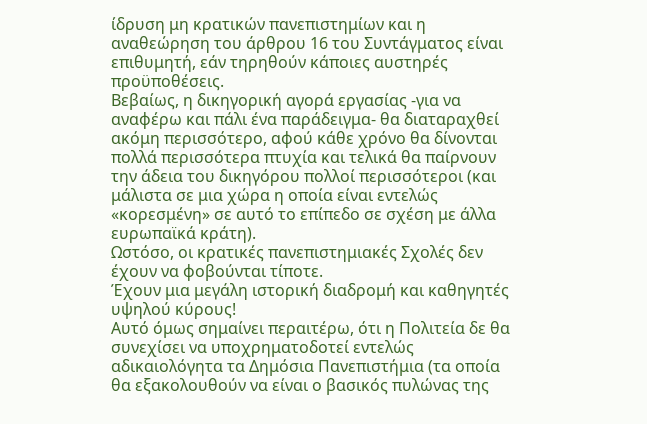ίδρυση μη κρατικών πανεπιστημίων και η αναθεώρηση του άρθρου 16 του Συντάγματος είναι επιθυμητή, εάν τηρηθούν κάποιες αυστηρές προϋποθέσεις.
Βεβαίως, η δικηγορική αγορά εργασίας -για να αναφέρω και πάλι ένα παράδειγμα- θα διαταραχθεί ακόμη περισσότερο, αφού κάθε χρόνο θα δίνονται πολλά περισσότερα πτυχία και τελικά θα παίρνουν την άδεια του δικηγόρου πολλοί περισσότεροι (και μάλιστα σε μια χώρα η οποία είναι εντελώς «κορεσμένη» σε αυτό το επίπεδο σε σχέση με άλλα ευρωπαϊκά κράτη).
Ωστόσο, οι κρατικές πανεπιστημιακές Σχολές δεν έχουν να φοβούνται τίποτε.
Έχουν μια μεγάλη ιστορική διαδρομή και καθηγητές υψηλού κύρους!
Αυτό όμως σημαίνει περαιτέρω, ότι η Πολιτεία δε θα συνεχίσει να υποχρηματοδοτεί εντελώς αδικαιολόγητα τα Δημόσια Πανεπιστήμια (τα οποία θα εξακολουθούν να είναι ο βασικός πυλώνας της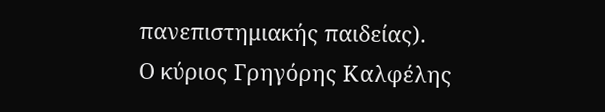πανεπιστημιακής παιδείας).
Ο κύριος Γρηγόρης Καλφέλης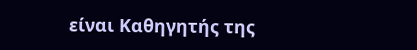είναι Καθηγητής της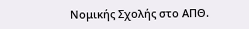Νομικής Σχολής στο ΑΠΘ.